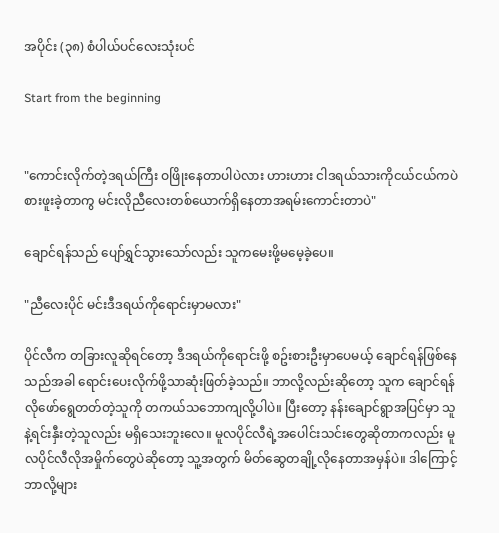အပိုင်း (၃၈) စံပါယ်ပင်လေးသုံးပင်

Start from the beginning


"ကောင်းလိုက်တဲ့ဒရယ်ကြီး ဝဖြိုးနေတာပါပဲလား ဟားဟား ငါဒရယ်သားကိုငယ်ငယ်ကပဲစားဖူးခဲ့တာကွ မင်းလိုညီလေးတစ်ယောက်ရှိနေတာအရမ်းကောင်းတာပဲ"

ချောင်ရန်သည် ပျော်ရွှင်သွားသော်လည်း သူကမေးဖို့မမေ့ခဲ့ပေ။

"ညီလေးပိုင် မင်းဒီဒရယ်ကိုရောင်းမှာမလား"

ပိုင်လီက တခြားလူဆိုရင်တော့ ဒီဒရယ်ကိုရောင်းဖို့ စဥ်းစားဦးမှာပေမယ့် ချောင်ရန်ဖြစ်နေသည်အခါ ရောင်းပေးလိုက်ဖို့သာဆုံးဖြတ်ခဲ့သည်။ ဘာလို့လည်းဆိုတော့ သူက ချောင်ရန်လိုဖော်ရွေတတ်တဲ့သူကို တကယ်သဘောကျလို့ပါပဲ။ ပြီးတော့ နန်းချောင်ရွာအပြင်မှာ သူနဲ့ရင်းနှီးတဲ့သူလည်း မရှိသေးဘူးလေ။ မူလပိုင်လီရဲ့အပေါင်းသင်းတွေဆိုတာကလည်း မူလပိုင်လီလိုအမှိုက်တွေပဲဆိုတော့ သူ့အတွက် မိတ်ဆွေတချို့လိုနေတာအမှန်ပဲ။ ဒါကြောင့် ဘာလို့များ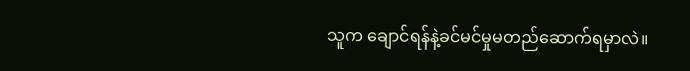သူက ချောင်ရန်နဲ့ခင်မင်မှုမတည်ဆောက်ရမှာလဲ။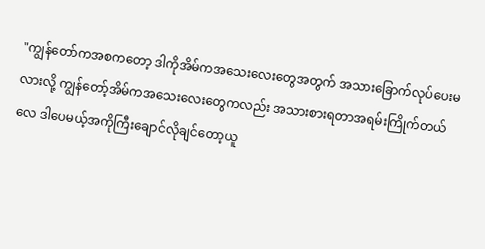"ကျွန်တော်ကအစကတော့ ဒါကိုအိမ်ကအသေးလေးတွေအတွက် အသားခြောက်လုပ်ပေးမလားလို့ ကျွန်တော့်အိမ်ကအသေးလေးတွေကလည်း အသားစားရတာအရမ်းကြိုက်တယ်လေ ဒါပေမယ့်အကိုကြီးချောင်လိုချင်တော့ယူ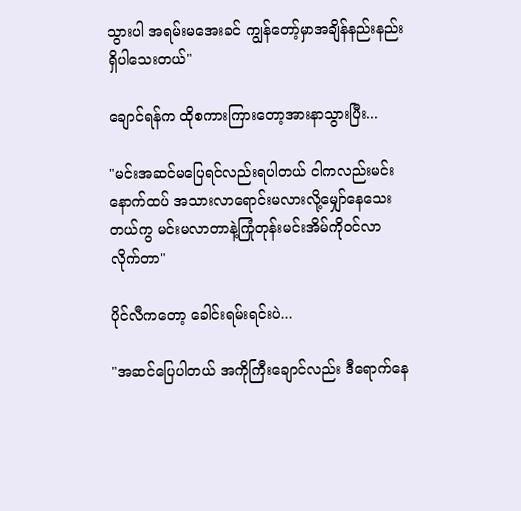သွားပါ အရမ်းမအေးခင် ကျွန်တော့်မှာအချိန်နည်းနည်းရှိပါသေးတယ်"

ချောင်ရန်က ထိုစကားကြားတော့အားနာသွားပြီး...

"မင်းအဆင်မပြေရင်လည်းရပါတယ် ငါကလည်းမင်းနောက်ထပ် အသားလာရောင်းမလားလို့မျှော်နေသေးတယ်ကွ မင်းမလာတာနဲ့ကြုံတုန်းမင်းအိမ်ကိုဝင်လာလိုက်တာ"

ပိုင်လီကတော့ ခေါင်းရမ်းရင်းပဲ...

"အဆင်ပြေပါတယ် အကိုကြီးချောင်လည်း ဒီရောက်နေ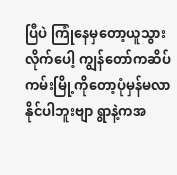ပြီပဲ ကြုံနေမှတော့ယူသွားလိုက်ပေါ့ ကျွန်တော်ကဆိပ်ကမ်းမြို့ကိုတော့ပုံမှန်မလာနိုင်ပါဘူးဗျာ ရွာနဲ့ကအ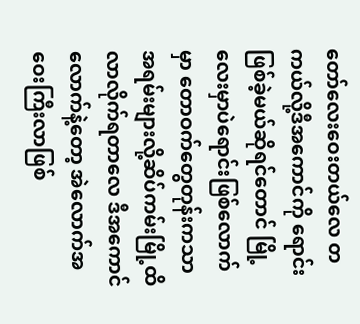တော်လေးဝေးတယ်လေ တကယ်လို့ဒီအကောင်ကို ရောင်းဖြစ်ခဲ့မယ်ဆိုရင်တောင် မြို့လေးမှာပဲရောင်းဖြစ်လောက်မှာ တောဝက်တွေတုန်းကသာ အရမ်းများလို့ဆိပ်ကမ်းမြို့ထိလာလိုက်ရတာလေ ဒီအကောင်လောက်နဲ့တော့ အဲလောက်အဝေးကြီးလာဖြစ်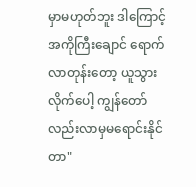မှာမဟုတ်ဘူး ဒါကြောင့် အကိုကြီးချောင် ရောက်လာတုန်းတော့ ယူသွားလိုက်ပေါ့ ကျွန်တော်လည်းလာမှမရောင်းနိုင်တာ"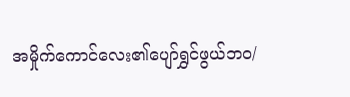အမှိုက်ကောင်လေး၏ပျော်ရွှင်ဖွယ်ဘဝ/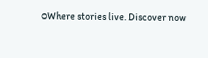ဝWhere stories live. Discover now